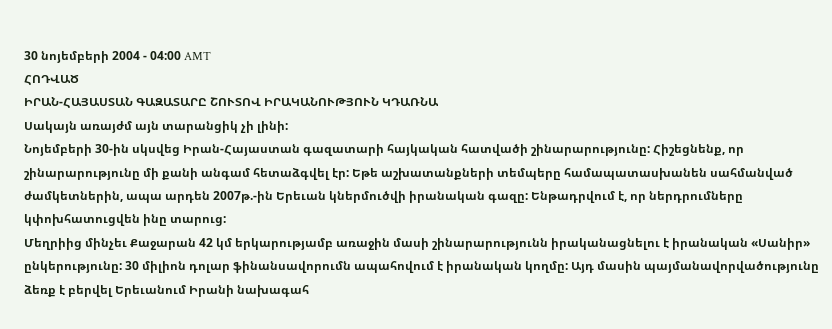30 նոյեմբերի 2004 - 04:00 AMT
ՀՈԴՎԱԾ
ԻՐԱՆ-ՀԱՅԱՍՏԱՆ ԳԱԶԱՏԱՐԸ ՇՈՒՏՈՎ ԻՐԱԿԱՆՈՒԹՅՈՒՆ ԿԴԱՌՆԱ
Սակայն առայժմ այն տարանցիկ չի լինի:
Նոյեմբերի 30-ին սկսվեց Իրան-Հայաստան գազատարի հայկական հատվածի շինարարությունը: Հիշեցնենք, որ շինարարությունը մի քանի անգամ հետաձգվել էր: Եթե աշխատանքների տեմպերը համապատասխանեն սահմանված ժամկետներին, ապա արդեն 2007թ.-ին Երեւան կներմուծվի իրանական գազը: Ենթադրվում է, որ ներդրումները կփոխհատուցվեն ինը տարուց:
Մեղրիից մինչեւ Քաջարան 42 կմ երկարությամբ առաջին մասի շինարարությունն իրականացնելու է իրանական «Սանիր» ընկերությունը: 30 միլիոն դոլար ֆինանսավորումն ապահովում է իրանական կողմը: Այդ մասին պայմանավորվածությունը ձեռք է բերվել Երեւանում Իրանի նախագահ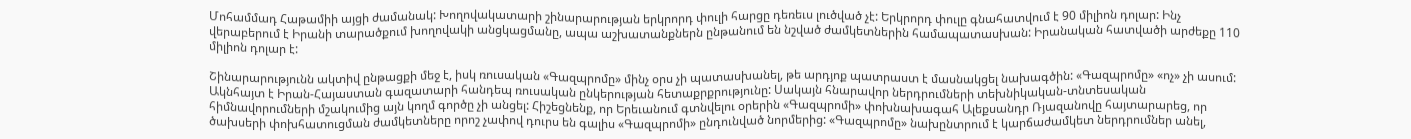Մոհամմադ Հաթամիի այցի ժամանակ: Խողովակատարի շինարարության երկրորդ փուլի հարցը դեռեւս լուծված չէ: Երկրորդ փուլը գնահատվում է 90 միլիոն դոլար: Ինչ վերաբերում է Իրանի տարածքում խողովակի անցկացմանը, ապա աշխատանքներն ընթանում են նշված ժամկետներին համապատասխան: Իրանական հատվածի արժեքը 110 միլիոն դոլար է:

Շինարարությունն ակտիվ ընթացքի մեջ է, իսկ ռուսական «Գազպրոմը» մինչ օրս չի պատասխանել, թե արդյոք պատրաստ է մասնակցել նախագծին: «Գազպրոմը» «ոչ» չի ասում: Ակնհայտ է Իրան-Հայաստան գազատարի հանդեպ ռուսական ընկերության հետաքրքրությունը: Սակայն հնարավոր ներդրումների տեխնիկական-տնտեսական հիմնավորումների մշակումից այն կողմ գործը չի անցել: Հիշեցնենք, որ Երեւանում գտնվելու օրերին «Գազպրոմի» փոխնախագահ Ալեքսանդր Ռյազանովը հայտարարեց, որ ծախսերի փոխհատուցման ժամկետները որոշ չափով դուրս են գալիս «Գազպրոմի» ընդունված նորմերից: «Գազպրոմը» նախընտրում է կարճաժամկետ ներդրումներ անել,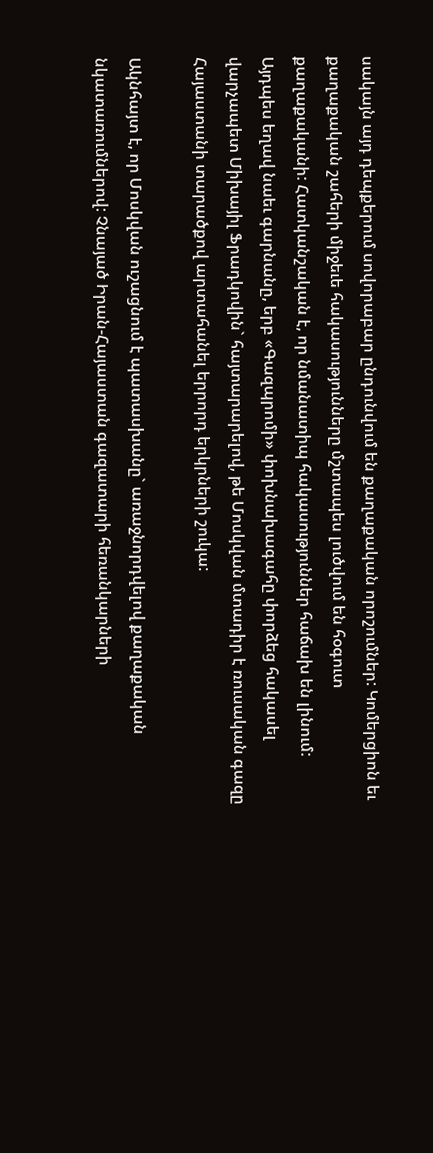սակայն այդ դեպքերում սովորաբար ընդունվում են քաղաքական որոշումներ: Կոմերցիոն եւ քաղաքական շահերի միջեւե հակասությունները մշտապես լուծվում են հօգուտ քաղաքականի: Հատկանշական է, որ նմանատիպ հակասություններ հաճախ են լինում: Այդպես եղավ նաեւ գարնանը, երբ «Գազպրոմի» փոխնախագահը փորձեց հակասել վարչապետ Միխայիլ Ֆրադկովին` հայտարարելով, թե Մոսկվան մտադիր է ռուսական գազը Հայաստանի տարածքով արտահանել երրորդ երկրների շուկա:

Ակնհայտ է, որ Մոսկվան ուշացնում է պատասխանը` առաջնորդվելով քաղաքական նկատառումներով: Չնայած Իրան-Հայաստան գազատարի հեռանկարների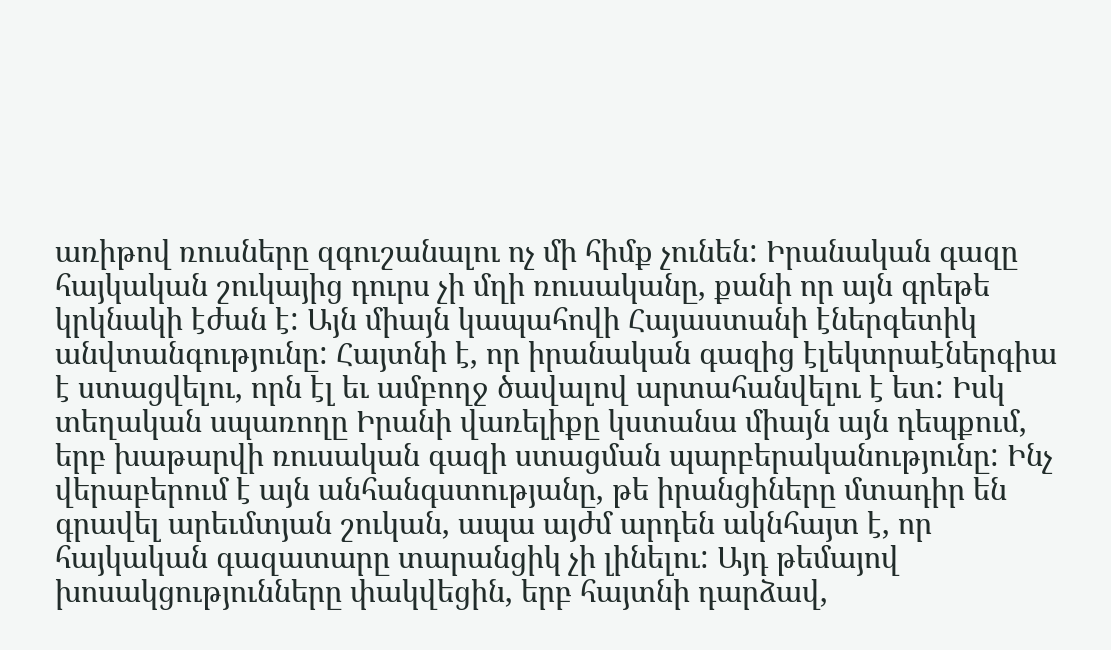առիթով ռուսները զգուշանալու ոչ մի հիմք չունեն: Իրանական գազը հայկական շուկայից դուրս չի մղի ռուսականը, քանի որ այն գրեթե կրկնակի էժան է: Այն միայն կապահովի Հայաստանի էներգետիկ անվտանգությունը: Հայտնի է, որ իրանական գազից էլեկտրաէներգիա է ստացվելու, որն էլ եւ ամբողջ ծավալով արտահանվելու է ետ: Իսկ տեղական սպառողը Իրանի վառելիքը կստանա միայն այն դեպքում, երբ խաթարվի ռուսական գազի ստացման պարբերականությունը: Ինչ վերաբերում է այն անհանգստությանը, թե իրանցիները մտադիր են գրավել արեւմտյան շուկան, ապա այժմ արդեն ակնհայտ է, որ հայկական գազատարը տարանցիկ չի լինելու: Այդ թեմայով խոսակցությունները փակվեցին, երբ հայտնի դարձավ,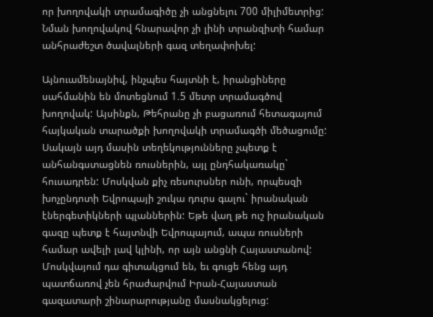որ խողովակի տրամագիծը չի անցնելու 700 միլիմետրից: Նման խողովակով հնարավոր չի լինի տրանզիտի համար անհրաժեշտ ծավալների գազ տեղափոխել:

Այնուամենայնիվ, ինչպես հայտնի է, իրանցիները սահմանին են մոտեցնում 1.5 մետր տրամագծով խողովակ: Այսինքն, Թեհրանը չի բացառում հետագայում հայկական տարածքի խողովակի տրամագծի մեծացումը: Սակայն այդ մասին տեղեկությունները չպետք է անհանգստացնեն ռուսներին, այլ ընդհակառակը` հուսադրեն: Մոսկվան քիչ ռեսուրսներ ունի, որպեսզի խոչընդոտի Եվրոպայի շուկա դուրս գալու` իրանական էներգետիկների պլաններին: Եթե վաղ թե ուշ իրանական գազը պետք է հայտնվի Եվրոպայում, ապա ռուսների համար ավելի լավ կլինի, որ այն անցնի Հայաստանով: Մոսկվայում դա գիտակցում են, եւ գուցե հենց այդ պատճառով չեն հրաժարվում Իրան-Հայաստան գազատարի շինարարությանը մասնակցելուց: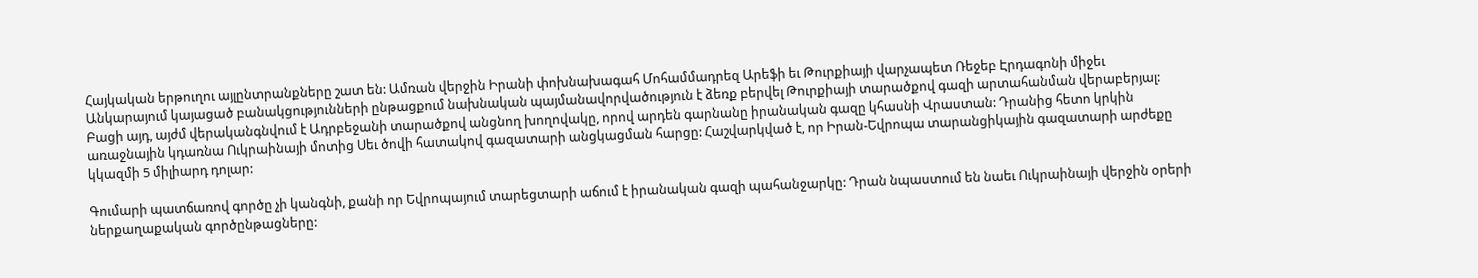Հայկական երթուղու այլընտրանքները շատ են: Ամռան վերջին Իրանի փոխնախագահ Մոհամմադրեզ Արեֆի եւ Թուրքիայի վարչապետ Ռեջեբ Էրդագոնի միջեւ Անկարայում կայացած բանակցությունների ընթացքում նախնական պայմանավորվածություն է ձեռք բերվել Թուրքիայի տարածքով գազի արտահանման վերաբերյալ: Բացի այդ, այժմ վերականգնվում է Ադրբեջանի տարածքով անցնող խողովակը, որով արդեն գարնանը իրանական գազը կհասնի Վրաստան: Դրանից հետո կրկին առաջնային կդառնա Ուկրաինայի մոտից Սեւ ծովի հատակով գազատարի անցկացման հարցը: Հաշվարկված է, որ Իրան-Եվրոպա տարանցիկային գազատարի արժեքը կկազմի 5 միլիարդ դոլար:

Գումարի պատճառով գործը չի կանգնի, քանի որ Եվրոպայում տարեցտարի աճում է իրանական գազի պահանջարկը: Դրան նպաստում են նաեւ Ուկրաինայի վերջին օրերի ներքաղաքական գործընթացները: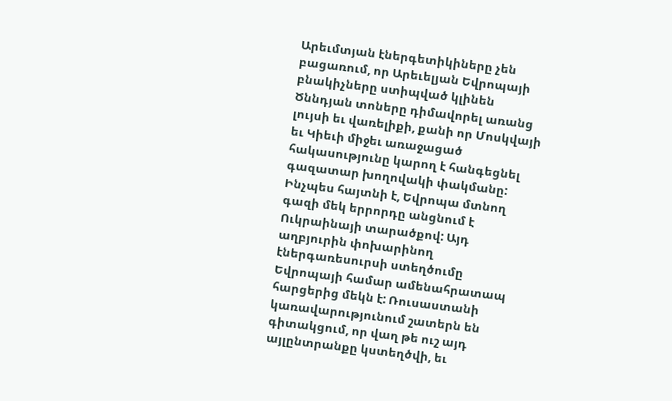Արեւմտյան էներգետիկիները չեն բացառում, որ Արեւելյան Եվրոպայի բնակիչները ստիպված կլինեն Ծննդյան տոները դիմավորել առանց լույսի եւ վառելիքի, քանի որ Մոսկվայի եւ Կիեւի միջեւ առաջացած հակասությունը կարող է հանգեցնել գազատար խողովակի փակմանը: Ինչպես հայտնի է, Եվրոպա մտնող գազի մեկ երրորդը անցնում է Ուկրաինայի տարածքով: Այդ աղբյուրին փոխարինող էներգառեսուրսի ստեղծումը Եվրոպայի համար ամենահրատապ հարցերից մեկն է: Ռուսաստանի կառավարությունում շատերն են գիտակցում, որ վաղ թե ուշ այդ այլընտրանքը կստեղծվի, եւ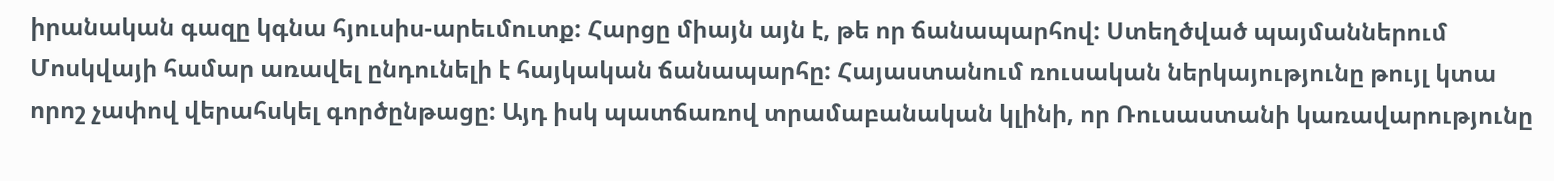իրանական գազը կգնա հյուսիս-արեւմուտք: Հարցը միայն այն է, թե որ ճանապարհով: Ստեղծված պայմաններում Մոսկվայի համար առավել ընդունելի է հայկական ճանապարհը: Հայաստանում ռուսական ներկայությունը թույլ կտա որոշ չափով վերահսկել գործընթացը: Այդ իսկ պատճառով տրամաբանական կլինի, որ Ռուսաստանի կառավարությունը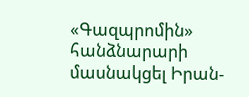«Գազպրոմին» հանձնարարի մասնակցել Իրան-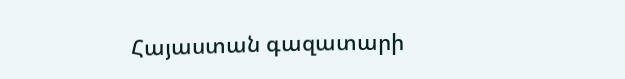Հայաստան գազատարի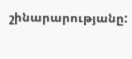շինարարությանը: